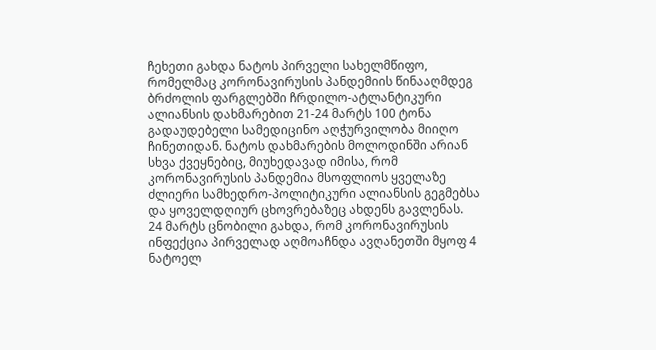ჩეხეთი გახდა ნატოს პირველი სახელმწიფო, რომელმაც კორონავირუსის პანდემიის წინააღმდეგ ბრძოლის ფარგლებში ჩრდილო-ატლანტიკური ალიანსის დახმარებით 21-24 მარტს 100 ტონა გადაუდებელი სამედიცინო აღჭურვილობა მიიღო ჩინეთიდან. ნატოს დახმარების მოლოდინში არიან სხვა ქვეყნებიც, მიუხედავად იმისა, რომ კორონავირუსის პანდემია მსოფლიოს ყველაზე ძლიერი სამხედრო-პოლიტიკური ალიანსის გეგმებსა და ყოველდღიურ ცხოვრებაზეც ახდენს გავლენას.
24 მარტს ცნობილი გახდა, რომ კორონავირუსის ინფექცია პირველად აღმოაჩნდა ავღანეთში მყოფ 4 ნატოელ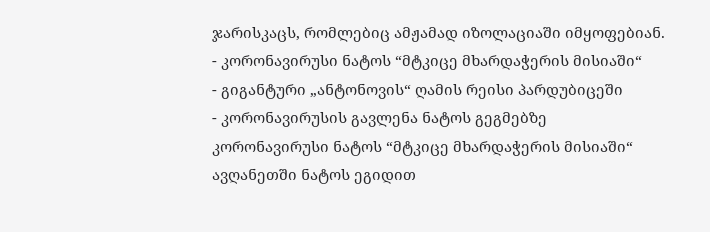ჯარისკაცს, რომლებიც ამჟამად იზოლაციაში იმყოფებიან.
- კორონავირუსი ნატოს “მტკიცე მხარდაჭერის მისიაში“
- გიგანტური „ანტონოვის“ ღამის რეისი პარდუბიცეში
- კორონავირუსის გავლენა ნატოს გეგმებზე
კორონავირუსი ნატოს “მტკიცე მხარდაჭერის მისიაში“
ავღანეთში ნატოს ეგიდით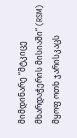მიმდინარე “მტკიცე მხარდაჭერის მისიაში“ (RSM) მყოფ ოთხ ჯარისკაცს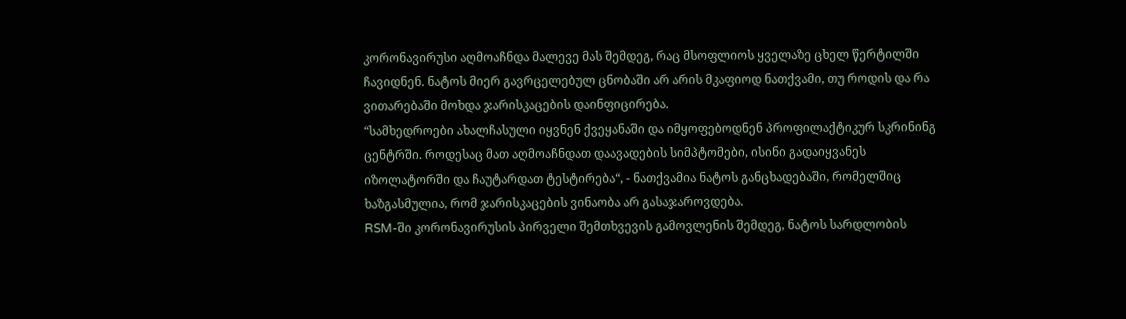კორონავირუსი აღმოაჩნდა მალევე მას შემდეგ, რაც მსოფლიოს ყველაზე ცხელ წერტილში ჩავიდნენ. ნატოს მიერ გავრცელებულ ცნობაში არ არის მკაფიოდ ნათქვამი, თუ როდის და რა ვითარებაში მოხდა ჯარისკაცების დაინფიცირება.
“სამხედროები ახალჩასული იყვნენ ქვეყანაში და იმყოფებოდნენ პროფილაქტიკურ სკრინინგ ცენტრში. როდესაც მათ აღმოაჩნდათ დაავადების სიმპტომები, ისინი გადაიყვანეს იზოლატორში და ჩაუტარდათ ტესტირება“, - ნათქვამია ნატოს განცხადებაში, რომელშიც ხაზგასმულია, რომ ჯარისკაცების ვინაობა არ გასაჯაროვდება.
RSM-ში კორონავირუსის პირველი შემთხვევის გამოვლენის შემდეგ, ნატოს სარდლობის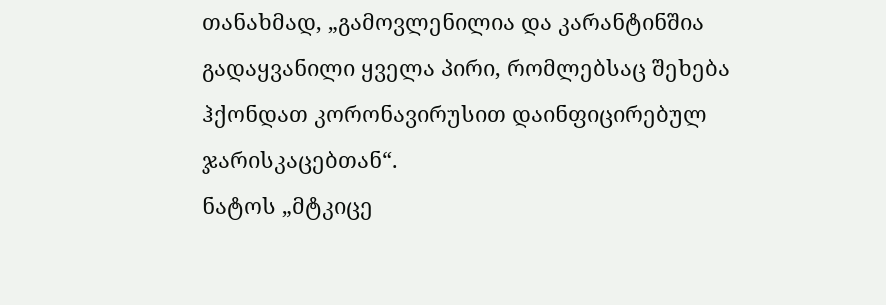თანახმად, „გამოვლენილია და კარანტინშია გადაყვანილი ყველა პირი, რომლებსაც შეხება ჰქონდათ კორონავირუსით დაინფიცირებულ ჯარისკაცებთან“.
ნატოს „მტკიცე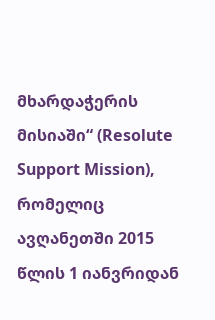მხარდაჭერის მისიაში“ (Resolute Support Mission), რომელიც ავღანეთში 2015 წლის 1 იანვრიდან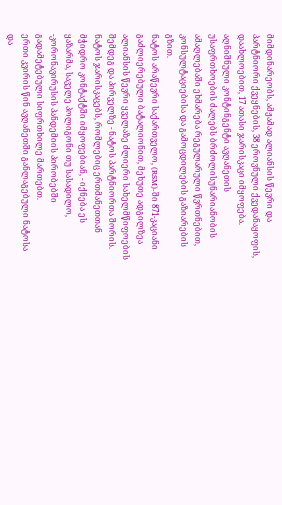მიმდინარეობს, ამჟამად ალიანსის წევრი და პარტნიორი ქვეყნების, 38 ეროვნული ქვედანაყოფის, დაახლოებით, 17 ათასი ჯარისკაცი იმყოფება.
აღნიშნული კონტინგენტი ავღანეთის უსაფრთხოების ძალებს ბრძოლისუნარიანობის ამაღლებაში ეხმარება რეგულარული წვრთნებით, კონსულტაციებისა და გამოცდილების გაზიარების გზით.
ნატოს არაწევრი საქართველო, (RSM)-ში 871-კაციანი გაძლიერებული ბატალიონით, მეხუთე ადგილზეა ალიანსის წევრი ყველაზე ძლიერი სახელმწიფოების შემდეგ და პირველზე - ნატოს პარტნიორთა შორის.
ნატოს ჯარისკაცებს, რომლებიც ერთმანეთთან მჭიდრო კონტაქტში იმყოფებიან, - იქნება ეს ყაზარმა, საველე პოლიგონი თუ სასადილო, -კორონავირუსის პანდემიის პირობებში გადამეტებული სიფრთხილე მართებთ.
ერთი კვირის წინ ავღანეთში განლაგებული ნატოსა და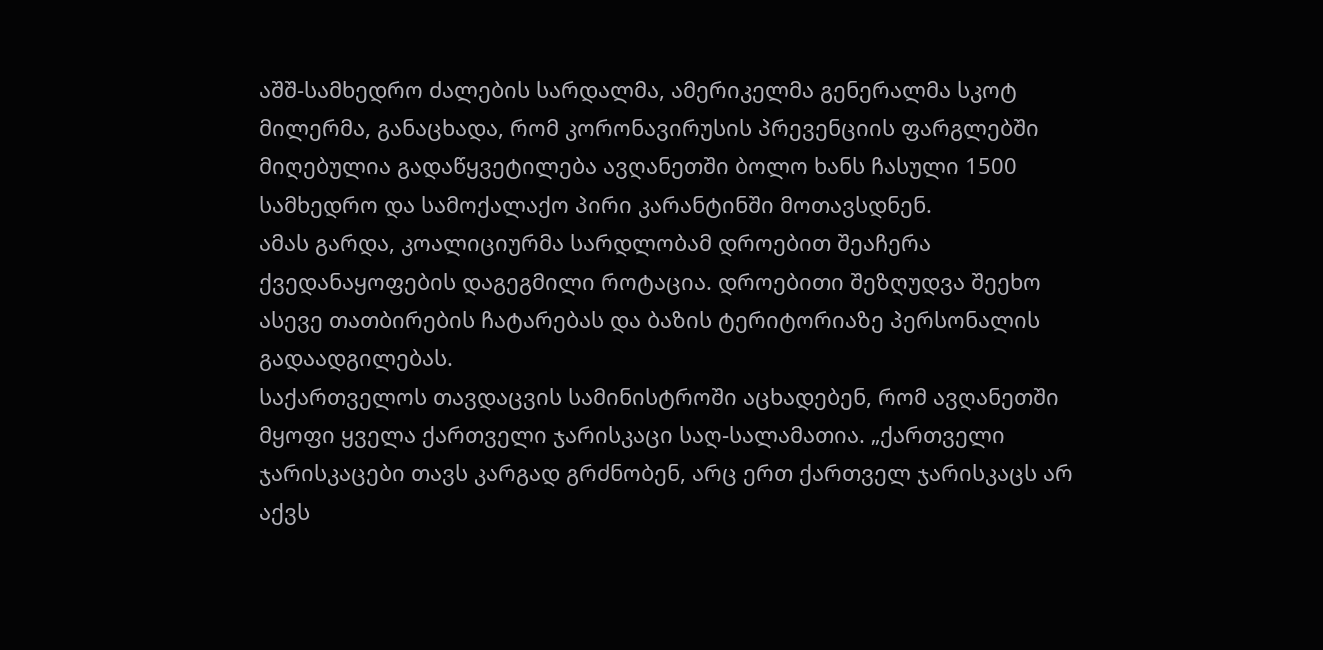აშშ-სამხედრო ძალების სარდალმა, ამერიკელმა გენერალმა სკოტ მილერმა, განაცხადა, რომ კორონავირუსის პრევენციის ფარგლებში მიღებულია გადაწყვეტილება ავღანეთში ბოლო ხანს ჩასული 1500 სამხედრო და სამოქალაქო პირი კარანტინში მოთავსდნენ.
ამას გარდა, კოალიციურმა სარდლობამ დროებით შეაჩერა ქვედანაყოფების დაგეგმილი როტაცია. დროებითი შეზღუდვა შეეხო ასევე თათბირების ჩატარებას და ბაზის ტერიტორიაზე პერსონალის გადაადგილებას.
საქართველოს თავდაცვის სამინისტროში აცხადებენ, რომ ავღანეთში მყოფი ყველა ქართველი ჯარისკაცი საღ-სალამათია. „ქართველი ჯარისკაცები თავს კარგად გრძნობენ, არც ერთ ქართველ ჯარისკაცს არ აქვს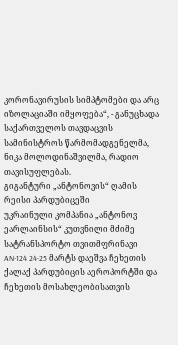კორონავირუსის სიმპტომები და არც იზოლაციაში იმყოფება“, - განუცხადა საქართველოს თავდაცვის სამინისტროს წარმომადგენელმა, ნიკა მოლოდინაშვილმა, რადიო თავისუფლებას.
გიგანტური „ანტონოვის“ ღამის რეისი პარდუბიცეში
უკრაინული კომპანია „ანტონოვ ეარლაინსის“ კუთვნილი მძიმე სატრანსპორტო თვითმფრინავი AN-124 24-25 მარტს დაეშვა ჩეხეთის ქალაქ პარდუბიცის აეროპორტში და ჩეხეთის მოსახლეობისათვის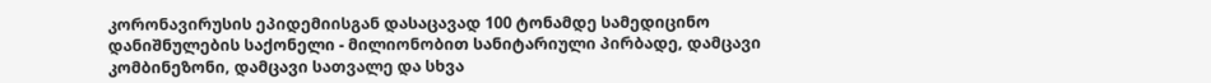კორონავირუსის ეპიდემიისგან დასაცავად 100 ტონამდე სამედიცინო დანიშნულების საქონელი - მილიონობით სანიტარიული პირბადე, დამცავი კომბინეზონი, დამცავი სათვალე და სხვა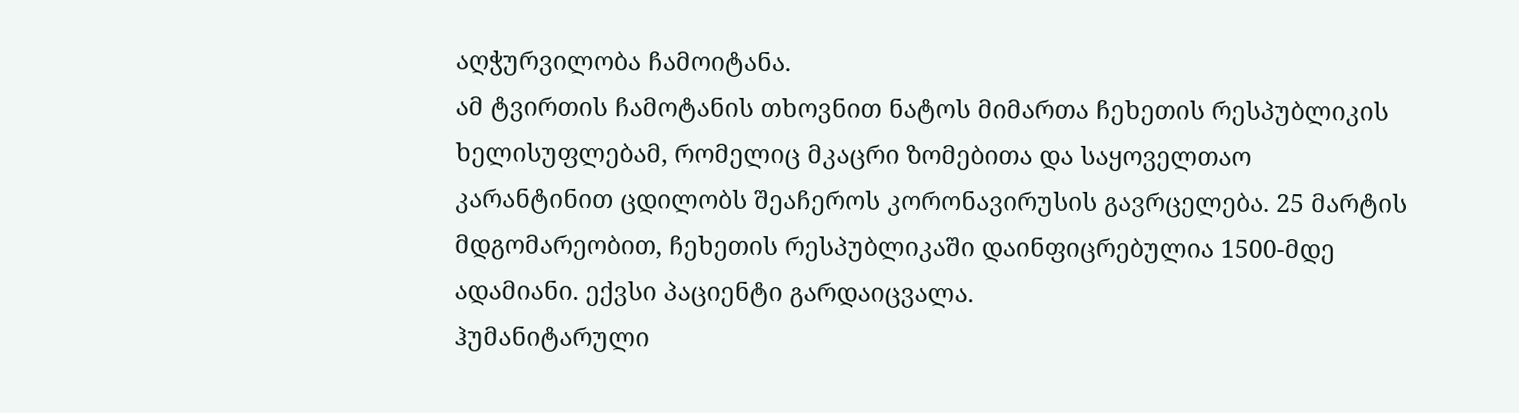აღჭურვილობა ჩამოიტანა.
ამ ტვირთის ჩამოტანის თხოვნით ნატოს მიმართა ჩეხეთის რესპუბლიკის ხელისუფლებამ, რომელიც მკაცრი ზომებითა და საყოველთაო კარანტინით ცდილობს შეაჩეროს კორონავირუსის გავრცელება. 25 მარტის მდგომარეობით, ჩეხეთის რესპუბლიკაში დაინფიცრებულია 1500-მდე ადამიანი. ექვსი პაციენტი გარდაიცვალა.
ჰუმანიტარული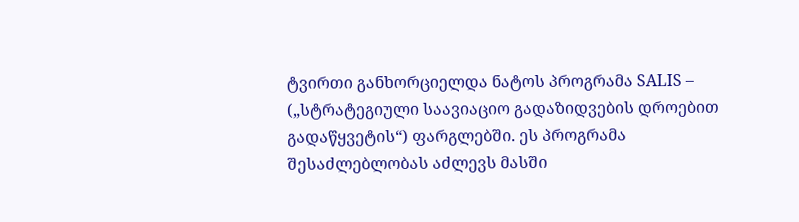ტვირთი განხორციელდა ნატოს პროგრამა SALIS – („სტრატეგიული საავიაციო გადაზიდვების დროებით გადაწყვეტის“) ფარგლებში. ეს პროგრამა შესაძლებლობას აძლევს მასში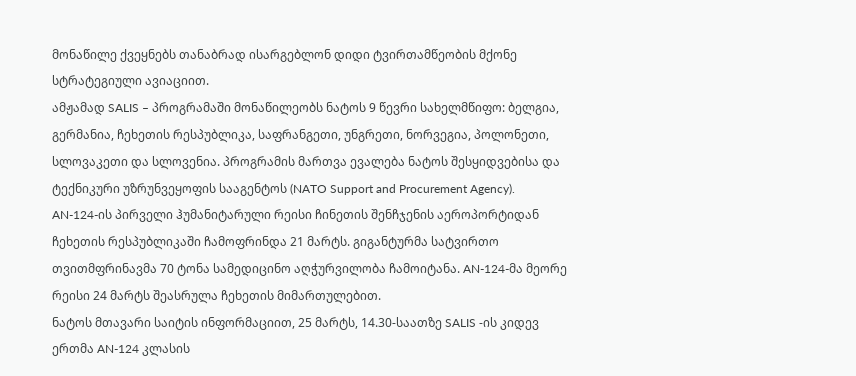მონაწილე ქვეყნებს თანაბრად ისარგებლონ დიდი ტვირთამწეობის მქონე სტრატეგიული ავიაციით.
ამჟამად SALIS – პროგრამაში მონაწილეობს ნატოს 9 წევრი სახელმწიფო: ბელგია, გერმანია, ჩეხეთის რესპუბლიკა, საფრანგეთი, უნგრეთი, ნორვეგია, პოლონეთი, სლოვაკეთი და სლოვენია. პროგრამის მართვა ევალება ნატოს შესყიდვებისა და ტექნიკური უზრუნვეყოფის სააგენტოს (NATO Support and Procurement Agency).
AN-124-ის პირველი ჰუმანიტარული რეისი ჩინეთის შენჩჯენის აეროპორტიდან ჩეხეთის რესპუბლიკაში ჩამოფრინდა 21 მარტს. გიგანტურმა სატვირთო თვითმფრინავმა 70 ტონა სამედიცინო აღჭურვილობა ჩამოიტანა. AN-124-მა მეორე რეისი 24 მარტს შეასრულა ჩეხეთის მიმართულებით.
ნატოს მთავარი საიტის ინფორმაციით, 25 მარტს, 14.30-საათზე SALIS -ის კიდევ ერთმა AN-124 კლასის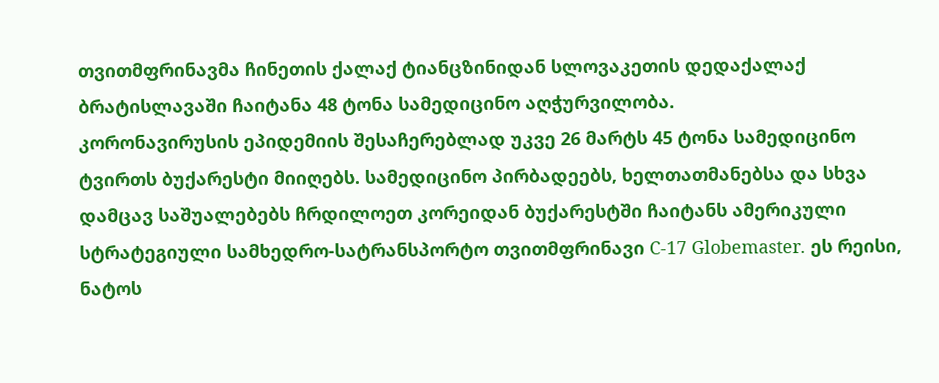თვითმფრინავმა ჩინეთის ქალაქ ტიანცზინიდან სლოვაკეთის დედაქალაქ ბრატისლავაში ჩაიტანა 48 ტონა სამედიცინო აღჭურვილობა.
კორონავირუსის ეპიდემიის შესაჩერებლად უკვე 26 მარტს 45 ტონა სამედიცინო ტვირთს ბუქარესტი მიიღებს. სამედიცინო პირბადეებს, ხელთათმანებსა და სხვა დამცავ საშუალებებს ჩრდილოეთ კორეიდან ბუქარესტში ჩაიტანს ამერიკული სტრატეგიული სამხედრო-სატრანსპორტო თვითმფრინავი C-17 Globemaster. ეს რეისი, ნატოს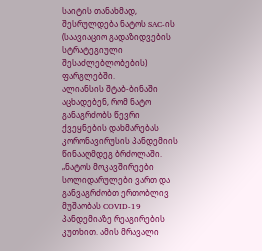საიტის თანახმად, შესრულდება ნატოს SAC-ის (საავიაციო გადაზიდვების სტრატეგიული შესაძლებლობების) ფარგლებში.
ალიანსის შტაბ-ბინაში აცხადებენ, რომ ნატო განაგრძობს წევრი ქვეყნების დახმარებას კორონავირუსის პანდემიის წინააღმდეგ ბრძოლაში.
„ნატოს მოკავშირეები სოლიდარულები ვართ და განვაგრძობთ ერთობლივ მუშაობას COVID-19 პანდემიაზე რეაგირების კუთხით. ამის მრავალი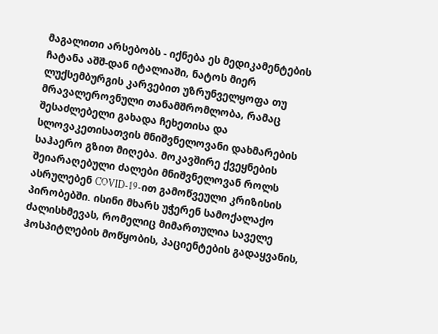მაგალითი არსებობს - იქნება ეს მედიკამენტების ჩატანა აშშ-დან იტალიაში, ნატოს მიერ ლუქსემბურგის კარვებით უზრუნველყოფა თუ მრავალეროვნული თანამშრომლობა, რამაც შესაძლებელი გახადა ჩეხეთისა და სლოვაკეთისათვის მნიშვნელოვანი დახმარების საჰაერო გზით მიღება. მოკავშირე ქვეყნების შეიარაღებული ძალები მნიშვნელოვან როლს ასრულებენ COVID-19-ით გამოწვეული კრიზისის პირობებში. ისინი მხარს უჭერენ სამოქალაქო ძალისხმევას, რომელიც მიმართულია საველე ჰოსპიტლების მოწყობის, პაციენტების გადაყვანის,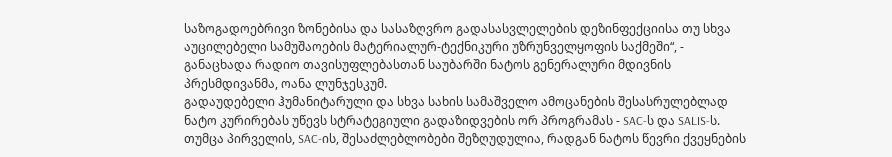საზოგადოებრივი ზონებისა და სასაზღვრო გადასასვლელების დეზინფექციისა თუ სხვა აუცილებელი სამუშაოების მატერიალურ-ტექნიკური უზრუნველყოფის საქმეში“, - განაცხადა რადიო თავისუფლებასთან საუბარში ნატოს გენერალური მდივნის პრესმდივანმა, ოანა ლუნჯესკუმ.
გადაუდებელი ჰუმანიტარული და სხვა სახის სამაშველო ამოცანების შესასრულებლად ნატო კურირებას უწევს სტრატეგიული გადაზიდვების ორ პროგრამას - SAC-ს და SALIS-ს. თუმცა პირველის, SAC-ის, შესაძლებლობები შეზღუდულია, რადგან ნატოს წევრი ქვეყნების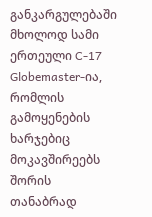განკარგულებაში მხოლოდ სამი ერთეული C-17 Globemaster-ია, რომლის გამოყენების ხარჯებიც მოკავშირეებს შორის თანაბრად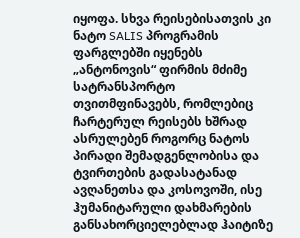იყოფა. სხვა რეისებისათვის კი ნატო SALIS პროგრამის ფარგლებში იყენებს „ანტონოვის“ ფირმის მძიმე სატრანსპორტო თვითმფინავებს, რომლებიც ჩარტერულ რეისებს ხშრად ასრულებენ როგორც ნატოს პირადი შემადგენლობისა და ტვირთების გადასატანად ავღანეთსა და კოსოვოში, ისე ჰუმანიტარული დახმარების განსახორციელებლად ჰაიტიზე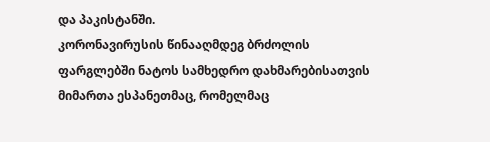და პაკისტანში.
კორონავირუსის წინააღმდეგ ბრძოლის ფარგლებში ნატოს სამხედრო დახმარებისათვის მიმართა ესპანეთმაც, რომელმაც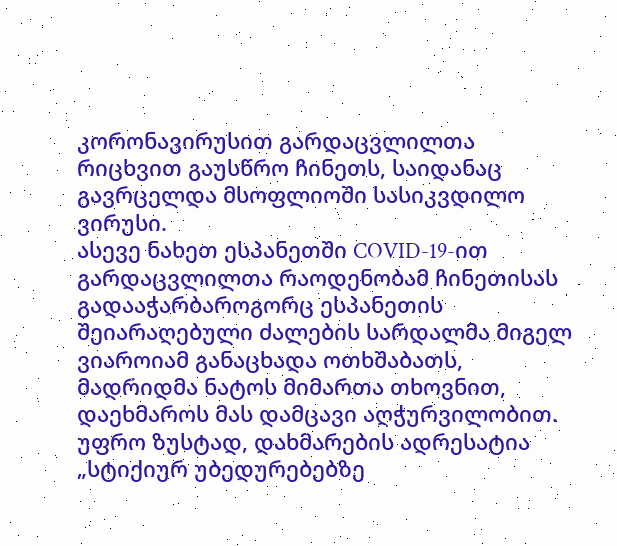კორონავირუსით გარდაცვლილთა რიცხვით გაუსწრო ჩინეთს, საიდანაც გავრცელდა მსოფლიოში სასიკვდილო ვირუსი.
ასევე ნახეთ ესპანეთში COVID-19-ით გარდაცვლილთა რაოდენობამ ჩინეთისას გადააჭარბაროგორც ესპანეთის შეიარაღებული ძალების სარდალმა მიგელ ვიაროიამ განაცხადა ოთხშაბათს, მადრიდმა ნატოს მიმართა თხოვნით, დაეხმაროს მას დამცავი აღჭურვილობით.
უფრო ზუსტად, დახმარების ადრესატია „სტიქიურ უბედურებებზე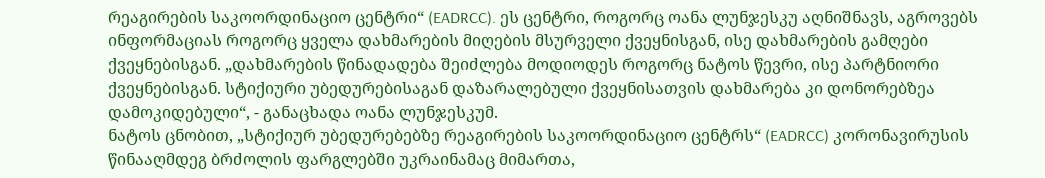რეაგირების საკოორდინაციო ცენტრი“ (EADRCC). ეს ცენტრი, როგორც ოანა ლუნჯესკუ აღნიშნავს, აგროვებს ინფორმაციას როგორც ყველა დახმარების მიღების მსურველი ქვეყნისგან, ისე დახმარების გამღები ქვეყნებისგან. „დახმარების წინადადება შეიძლება მოდიოდეს როგორც ნატოს წევრი, ისე პარტნიორი ქვეყნებისგან. სტიქიური უბედურებისაგან დაზარალებული ქვეყნისათვის დახმარება კი დონორებზეა დამოკიდებული“, - განაცხადა ოანა ლუნჯესკუმ.
ნატოს ცნობით, „სტიქიურ უბედურებებზე რეაგირების საკოორდინაციო ცენტრს“ (EADRCC) კორონავირუსის წინააღმდეგ ბრძოლის ფარგლებში უკრაინამაც მიმართა,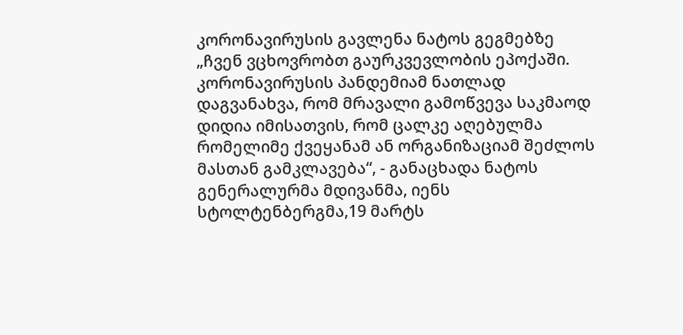კორონავირუსის გავლენა ნატოს გეგმებზე
„ჩვენ ვცხოვრობთ გაურკვევლობის ეპოქაში. კორონავირუსის პანდემიამ ნათლად დაგვანახვა, რომ მრავალი გამოწვევა საკმაოდ დიდია იმისათვის, რომ ცალკე აღებულმა რომელიმე ქვეყანამ ან ორგანიზაციამ შეძლოს მასთან გამკლავება“, - განაცხადა ნატოს გენერალურმა მდივანმა, იენს სტოლტენბერგმა,19 მარტს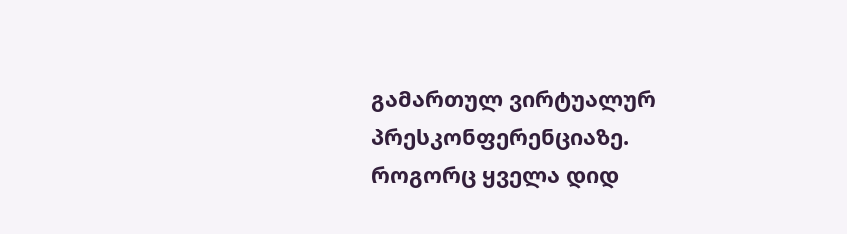გამართულ ვირტუალურ პრესკონფერენციაზე.
როგორც ყველა დიდ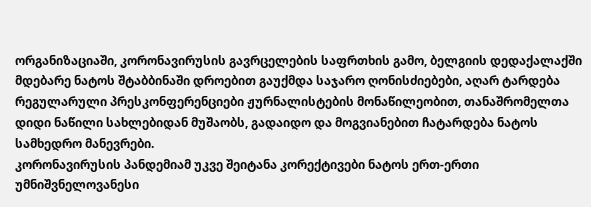ორგანიზაციაში, კორონავირუსის გავრცელების საფრთხის გამო, ბელგიის დედაქალაქში მდებარე ნატოს შტაბბინაში დროებით გაუქმდა საჯარო ღონისძიებები, აღარ ტარდება რეგულარული პრესკონფერენციები ჟურნალისტების მონაწილეობით, თანაშრომელთა დიდი ნაწილი სახლებიდან მუშაობს, გადაიდო და მოგვიანებით ჩატარდება ნატოს სამხედრო მანევრები.
კორონავირუსის პანდემიამ უკვე შეიტანა კორექტივები ნატოს ერთ-ერთი უმნიშვნელოვანესი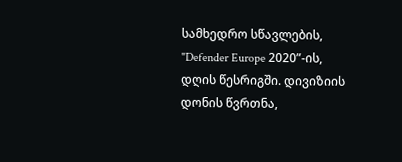სამხედრო სწავლების, "Defender Europe 2020”-ის, დღის წესრიგში. დივიზიის დონის წვრთნა,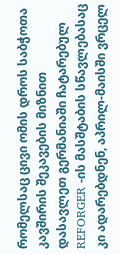რომელსაც ცივი ომის დროს საბჭოთა კავშირის შეკავების მიზნით დასავლეთ გერმანიაში ჩატარებულ REFORGER -ის მასშტაბის სწავლებასაც კი ადარებდნენ, აპრილ-მაისში ვრცელ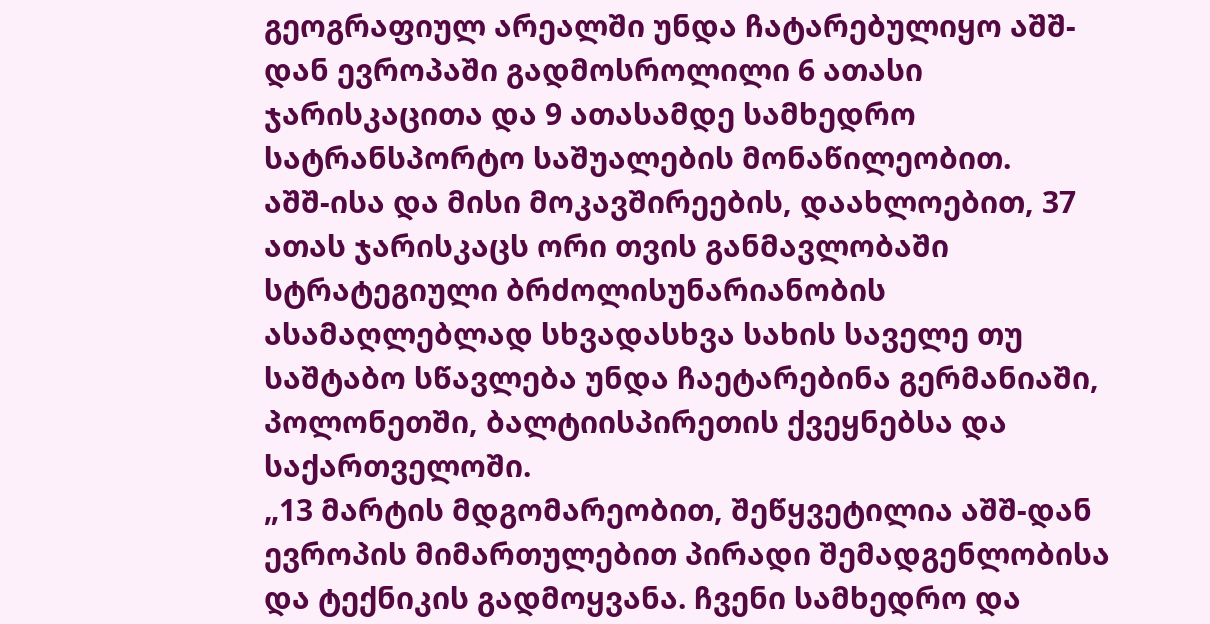გეოგრაფიულ არეალში უნდა ჩატარებულიყო აშშ-დან ევროპაში გადმოსროლილი 6 ათასი ჯარისკაცითა და 9 ათასამდე სამხედრო სატრანსპორტო საშუალების მონაწილეობით.
აშშ-ისა და მისი მოკავშირეების, დაახლოებით, 37 ათას ჯარისკაცს ორი თვის განმავლობაში სტრატეგიული ბრძოლისუნარიანობის ასამაღლებლად სხვადასხვა სახის საველე თუ საშტაბო სწავლება უნდა ჩაეტარებინა გერმანიაში, პოლონეთში, ბალტიისპირეთის ქვეყნებსა და საქართველოში.
„13 მარტის მდგომარეობით, შეწყვეტილია აშშ-დან ევროპის მიმართულებით პირადი შემადგენლობისა და ტექნიკის გადმოყვანა. ჩვენი სამხედრო და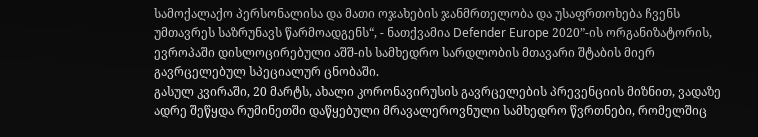სამოქალაქო პერსონალისა და მათი ოჯახების ჯანმრთელობა და უსაფრთოხება ჩვენს უმთავრეს საზრუნავს წარმოადგენს“, - ნათქვამია Defender Europe 2020”-ის ორგანიზატორის, ევროპაში დისლოცირებული აშშ-ის სამხედრო სარდლობის მთავარი შტაბის მიერ გავრცელებულ სპეციალურ ცნობაში.
გასულ კვირაში, 20 მარტს, ახალი კორონავირუსის გავრცელების პრევენციის მიზნით, ვადაზე ადრე შეწყდა რუმინეთში დაწყებული მრავალეროვნული სამხედრო წვრთნები, რომელშიც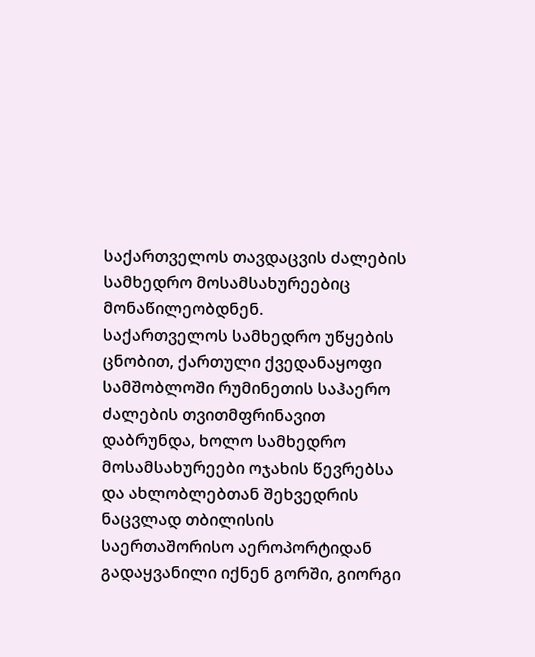საქართველოს თავდაცვის ძალების სამხედრო მოსამსახურეებიც მონაწილეობდნენ.
საქართველოს სამხედრო უწყების ცნობით, ქართული ქვედანაყოფი სამშობლოში რუმინეთის საჰაერო ძალების თვითმფრინავით დაბრუნდა, ხოლო სამხედრო მოსამსახურეები ოჯახის წევრებსა და ახლობლებთან შეხვედრის ნაცვლად თბილისის საერთაშორისო აეროპორტიდან გადაყვანილი იქნენ გორში, გიორგი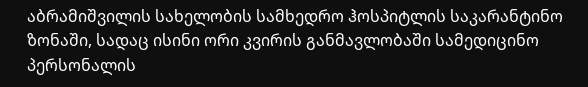აბრამიშვილის სახელობის სამხედრო ჰოსპიტლის საკარანტინო ზონაში, სადაც ისინი ორი კვირის განმავლობაში სამედიცინო პერსონალის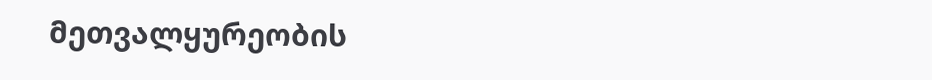მეთვალყურეობის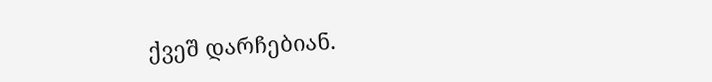ქვეშ დარჩებიან.